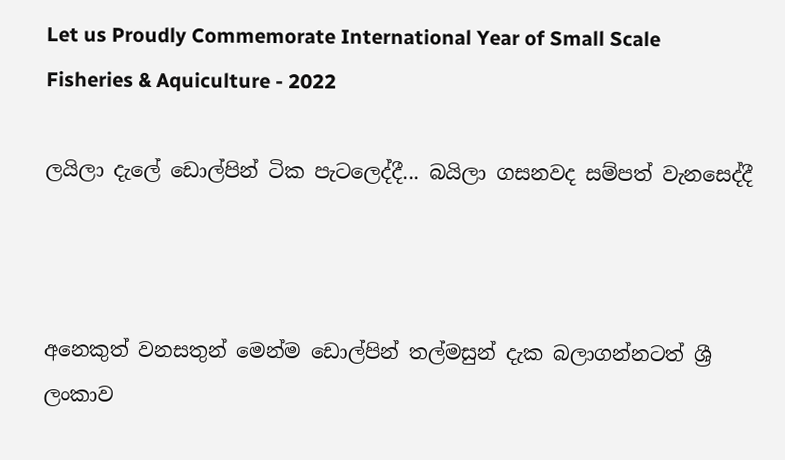Let us Proudly Commemorate International Year of Small Scale Fisheries & Aquiculture - 2022

ලයිලා දැලේ ඩොල්පින් ටික පැටලෙද්දී... බයිලා ගසනවද සම්පත් වැනසෙද්දී



අනෙකුත් වනසතුන් මෙන්ම ඩොල්පින් තල්මසුන් දැක බලාගන්නටත් ශ්‍රී ලංකාව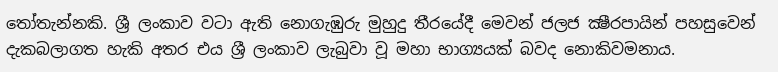තෝතැන්නකි. ශ්‍රී ලංකාව වටා ඇති නොගැඹුරු මුහුදු තීරයේදී මෙවන් ජලජ ක්‍ෂීරපායින් පහසුවෙන් දැකබලාගත හැකි අතර එය ශ්‍රී ලංකාව ලැබුවා වූ මහා භාග්‍යයක්‌ බවද නොකිවමනාය.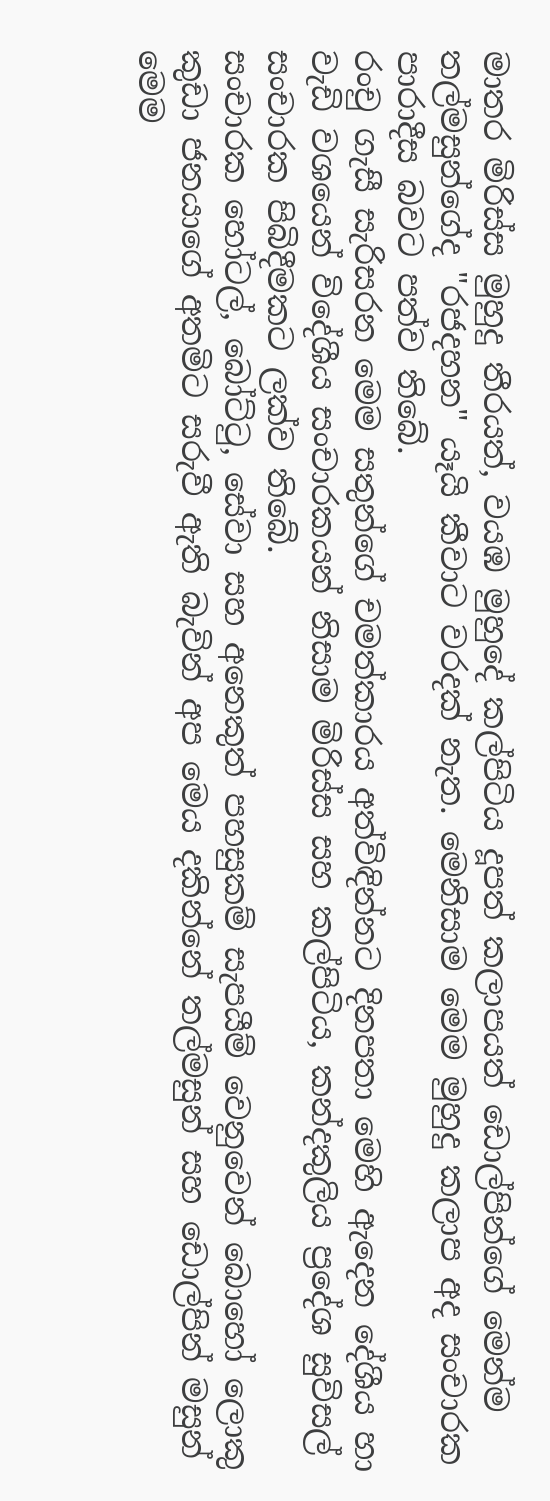මාතර මිරිස්‌ස මුහුදු තීරයත්, වයඹ මුහුදේ කල්පිටිය දූපත් කලාපයත් ඩොල්පින්ගේ මෙන්ම තල්මසුන්ගේද "රජදහන" යෑයි කීවාට වරදක්‌ නැත. මෙනිසාම මෙම මුහුදු කලාප අද සංචාරක පාරාදීස බවට පත්ව තිබේ.
රංචු ගැසී සැරිසරන මෙම සතුන්ගේ චමත්කාරය අත්විඳින්නට දිනපතා මෙහි ඇදෙන දේශීය හා වැඩි වශයෙන් විදේශීය සංචාරකයන් නිසාම මිරිස්‌ස සහ කල්පිටිය, කන්දකුලිය ප්‍රදේශ සුවිසල් සංචාරක පිබිදීමකට ලක්‌ව තිබේ.
සංචාරක හෝටල්, බෝට්‌ටු, සේවා සහ අනෙකුත් පහසුකම් සැපයීම් වෙනුවෙන් බොහෝ ලොකු කුඩා ජනයාගේ අතමිට සරුවී ඇති බැවින් අප මෙය දකින්නේ තල්මසුන් සහ ඩොල්පින් මසුන් මෙම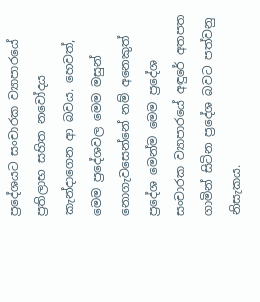ප්‍රදේශයට සංචාරක ව්‍යාපාරයේ ප්‍රතිලාභ සහිත නවෝදය කැන්දාගෙන ආ බවය. හෙවත්, මෙම ප්‍රදේශවල මෙම මසුන් නොගැවසෙන්නේ නම් අනෙකුත් ප්‍රදේශ මෙන්ම මෙම ප්‍රදේශ සංචාරක ව්‍යාපාරයේ අඳුරේ අතපත ගාමින් සිටින ප්‍රදේශ බවට පත්වනු නිසැකය.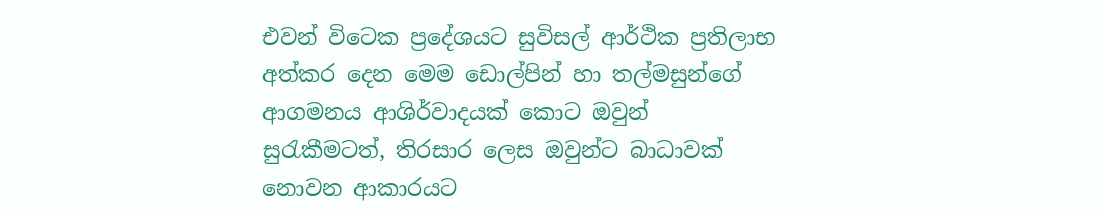එවන් විටෙක ප්‍රදේශයට සුවිසල් ආර්ථික ප්‍රතිලාභ අත්කර දෙන මෙම ඩොල්පින් හා තල්මසුන්ගේ ආගමනය ආශිර්වාදයක්‌ කොට ඔවුන් සුරැකීමටත්, තිරසාර ලෙස ඔවුන්ට බාධාවක්‌ නොවන ආකාරයට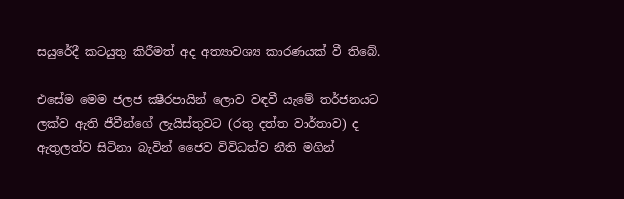සයුරේදී කටයුතු කිරීමත් අද අත්‍යාවශ්‍ය කාරණයක්‌ වී තිබේ.

එසේම මෙම ජලජ ක්‍ෂීරපායින් ලොව වඳවී යැමේ තර්ජනයට ලක්‌ව ඇති ජීවීන්ගේ ලැයිස්‌තුවට (රතු දත්ත වාර්තාව) ද ඇතුලත්ව සිටිනා බැවින් ජෛව විවිධත්ව නීති මගින්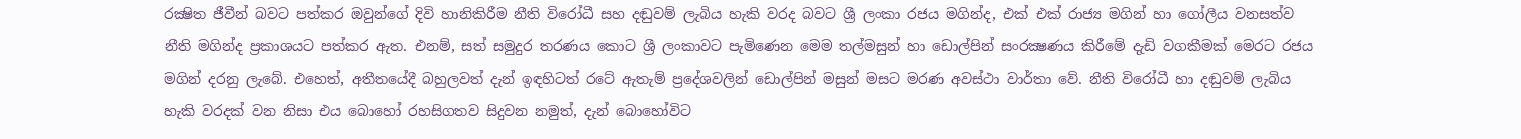රක්‍ෂිත ජීවීන් බවට පත්කර ඔවුන්ගේ දිවි හානිකිරීම නීති විරෝධී සහ දඬුවම් ලැබිය හැකි වරද බවට ශ්‍රී ලංකා රජය මගින්ද, එක්‌ එක්‌ රාජ්‍ය මගින් හා ගෝලීය වනසත්ව නීති මගින්ද ප්‍රකාශයට පත්කර ඇත. එනම්, සත් සමුදුර තරණය කොට ශ්‍රී ලංකාවට පැමිණෙන මෙම තල්මසුන් හා ඩොල්පින් සංරක්‍ෂණය කිරීමේ දැඩි වගකීමක්‌ මෙරට රජය මගින් දරනු ලැබේ. එහෙත්, අතීතයේදී බහුලවත් දැන් ඉඳහිටත් රටේ ඇතැම් ප්‍රදේශවලින් ඩොල්පින් මසුන් මසට මරණ අවස්‌ථා වාර්තා වේ. නීති විරෝධී හා දඬුවම් ලැබිය හැකි වරදක්‌ වන නිසා එය බොහෝ රහසිගතව සිදුවන නමුත්, දැන් බොහෝවිට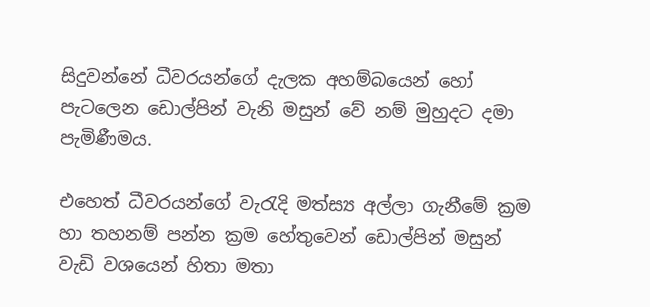සිදුවන්නේ ධීවරයන්ගේ දැලක අහම්බයෙන් හෝ පැටලෙන ඩොල්පින් වැනි මසුන් වේ නම් මුහුදට දමා පැමිණීමය.

එහෙත් ධීවරයන්ගේ වැරැදි මත්ස්‍ය අල්ලා ගැනීමේ ක්‍රම හා තහනම් පන්න ක්‍රම හේතුවෙන් ඩොල්පින් මසුන් වැඩි වශයෙන් හිතා මතා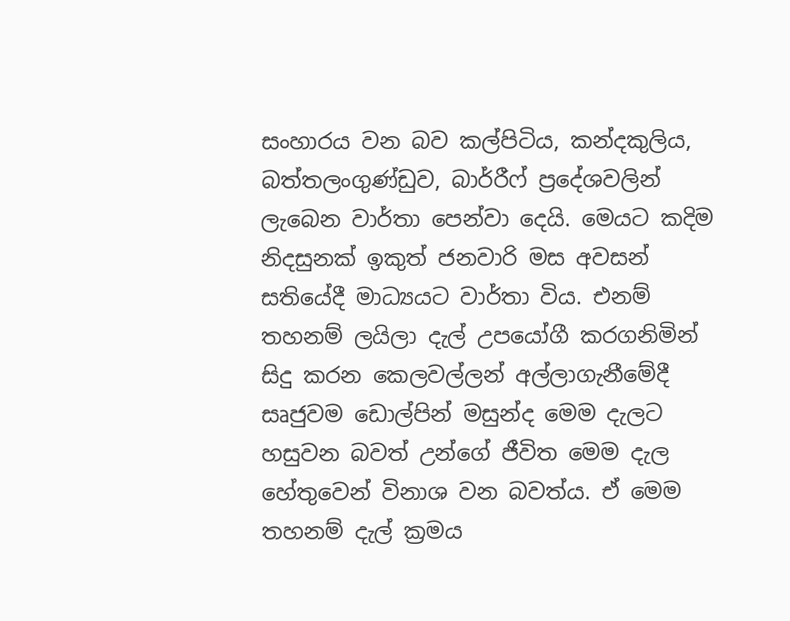සංහාරය වන බව කල්පිටිය, කන්දකුලිය, බත්තලංගුණ්‌ඩුව, බාර්රීෆ් ප්‍රදේශවලින් ලැබෙන වාර්තා පෙන්වා දෙයි. මෙයට කදිම නිදසුනක්‌ ඉකුත් ජනවාරි මස අවසන් සතියේදී මාධ්‍යයට වාර්තා විය. එනම් තහනම් ලයිලා දැල් උපයෝගී කරගනිමින් සිදු කරන කෙලවල්ලන් අල්ලාගැනීමේදී සෘජුවම ඩොල්පින් මසුන්ද මෙම දැලට හසුවන බවත් උන්ගේ ජීවිත මෙම දැල හේතුවෙන් විනාශ වන බවත්ය. ඒ මෙම තහනම් දැල් ක්‍රමය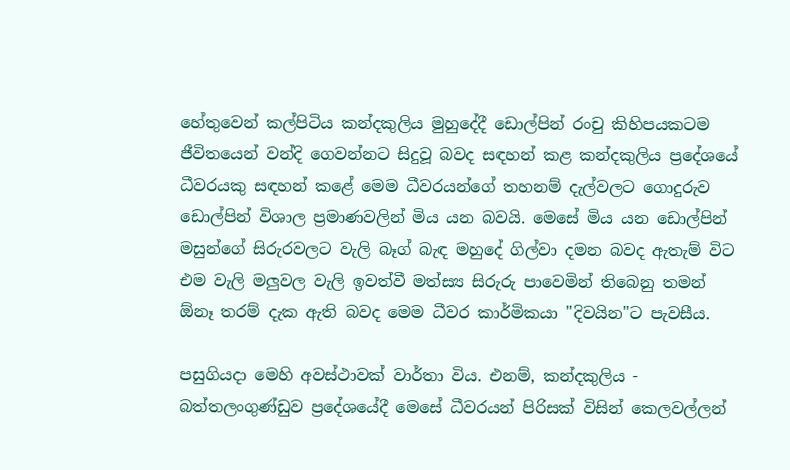හේතුවෙන් කල්පිටිය කන්දකුලිය මුහුදේදී ඩොල්පින් රංචු කිහිපයකටම ජීවිතයෙන් වන්දි ගෙවන්නට සිදුවූ බවද සඳහන් කළ කන්දකුලිය ප්‍රදේශයේ ධීවරයකු සඳහන් කළේ මෙම ධීවරයන්ගේ තහනම් දැල්වලට ගොදුරුව ඩොල්පින් විශාල ප්‍රමාණවලින් මිය යන බවයි. මෙසේ මිය යන ඩොල්පින් මසුන්ගේ සිරුරවලට වැලි බෑග් බැඳ මහුදේ ගිල්වා දමන බවද ඇතැම් විට එම වැලි මලුවල වැලි ඉවත්වී මත්ස්‍ය සිරුරු පාවෙමින් තිබෙනු තමන් ඕනෑ තරම් දැක ඇති බවද මෙම ධීවර කාර්මිකයා "දිවයින"ට පැවසීය.

පසුගියදා මෙහි අවස්‌ථාවක්‌ වාර්තා විය. එනම්, කන්දකුලිය - බත්තලංගුණ්‌ඩුව ප්‍රදේශයේදී මෙසේ ධීවරයන් පිරිසක්‌ විසින් කෙලවල්ලන්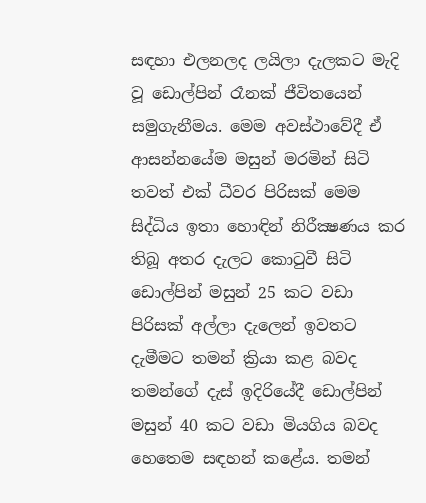සඳහා එලනලද ලයිලා දැලකට මැදි වූ ඩොල්පින් රෑනක්‌ ජීවිතයෙන් සමුගැනීමය. මෙම අවස්‌ථාවේදී ඒ ආසන්නයේම මසුන් මරමින් සිටි තවත් එක්‌ ධීවර පිරිසක්‌ මෙම සිද්ධිය ඉතා හොඳින් නිරීක්‍ෂණය කර තිබූ අතර දැලට කොටුවී සිටි ඩොල්පින් මසුන් 25 කට වඩා පිරිසක්‌ අල්ලා දැලෙන් ඉවතට දැමීමට තමන් ක්‍රියා කළ බවද තමන්ගේ දැස්‌ ඉදිරියේදී ඩොල්පින් මසුන් 40 කට වඩා මියගිය බවද හෙතෙම සඳහන් කළේය. තමන්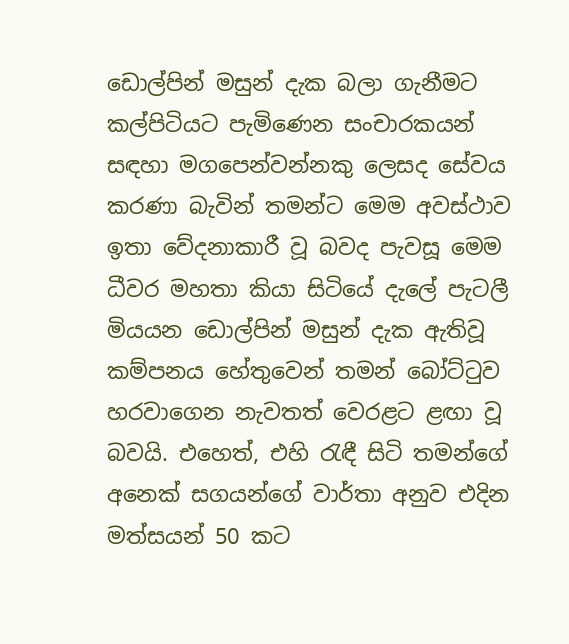ඩොල්පින් මසුන් දැක බලා ගැනීමට කල්පිටියට පැමිණෙන සංචාරකයන් සඳහා මගපෙන්වන්නකු ලෙසද සේවය කරණා බැවින් තමන්ට මෙම අවස්‌ථාව ඉතා වේදනාකාරී වූ බවද පැවසූ මෙම ධීවර මහතා කියා සිටියේ දැලේ පැටලී මියයන ඩොල්පින් මසුන් දැක ඇතිවූ කම්පනය හේතුවෙන් තමන් බෝට්‌ටුව හරවාගෙන නැවතත් වෙරළට ළඟා වූ බවයි. එහෙත්, එහි රැඳී සිටි තමන්ගේ අනෙක්‌ සගයන්ගේ වාර්තා අනුව එදින මත්සයන් 50 කට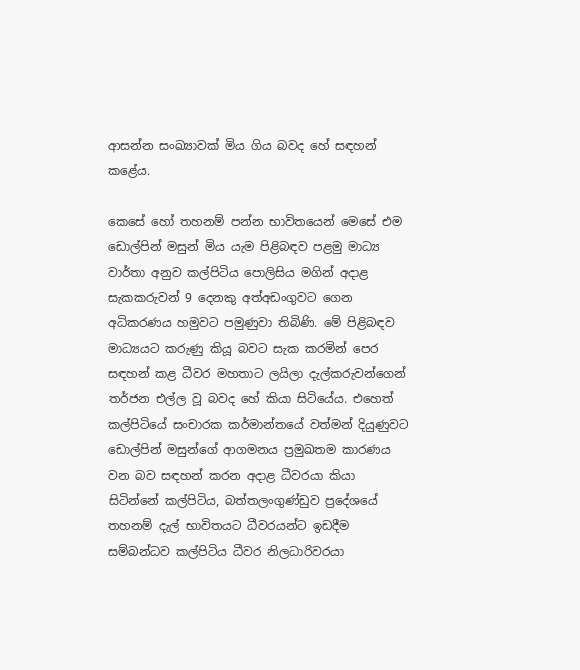ආසන්න සංඛ්‍යාවක්‌ මිය ගිය බවද හේ සඳහන් කළේය.

කෙසේ හෝ තහනම් පන්න භාවිතයෙන් මෙසේ එම ඩොල්පින් මසුන් මිය යැම පිළිබඳව පළමු මාධ්‍ය වාර්තා අනුව කල්පිටිය පොලිසිය මගින් අදාළ සැකකරුවන් 9 දෙනකු අත්අඩංගුවට ගෙන අධිකරණය හමුවට පමුණුවා තිබිණි. මේ පිළිබඳව මාධ්‍යයට කරුණු කියූ බවට සැක කරමින් පෙර සඳහන් කළ ධීවර මහතාට ලයිලා දැල්කරුවන්ගෙන් තර්ජන එල්ල වූ බවද හේ කියා සිටියේය. එහෙත් කල්පිටියේ සංචාරක කර්මාන්තයේ වත්මන් දියුණුවට ඩොල්පින් මසුන්ගේ ආගමනය ප්‍රමුඛතම කාරණය වන බව සඳහන් කරන අදාළ ධීවරයා කියා සිටින්නේ කල්පිටිය, බත්තලංගුණ්‌ඩුව ප්‍රදේශයේ තහනම් දැල් භාවිතයට ධීවරයන්ට ඉඩදීම සම්බන්ධව කල්පිටිය ධීවර නිලධාරිවරයා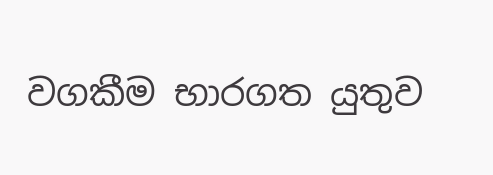වගකීම භාරගත යුතුව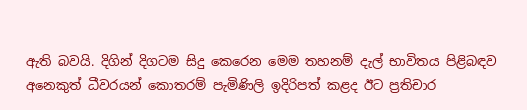ඇති බවයි. දිගින් දිගටම සිදු කෙරෙන මෙම තහනම් දැල් භාවිතය පිළිබඳව අනෙකුත් ධීවරයන් කොතරම් පැමිණිලි ඉදිරිපත් කළද ඊට ප්‍රතිචාර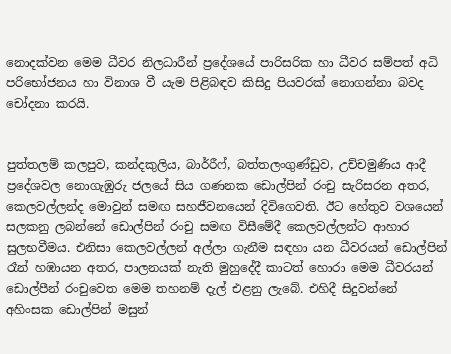නොදක්‌වන මෙම ධීවර නිලධාරීන් ප්‍රදේශයේ පාරිසරික හා ධීවර සම්පත් අධි පරිභෝජනය හා විනාශ වී යැම පිළිබඳව කිසිදු පියවරක්‌ නොගන්නා බවද චෝදනා කරයි.


පුත්තලම් කලපුව, කන්දකුලිය, බාර්රීෆ්, බත්තලංගුණ්‌ඩුව, උච්චමුණිය ආදී ප්‍රදේශවල නොගැඹුරු ජලයේ සිය ගණනක ඩොල්පින් රංචු සැරිසරන අතර, කෙලවල්ලන්ද මොවුන් සමඟ සහජීවනයෙන් දිවිගෙවති. ඊට හේතුව වශයෙන් සලකනු ලබන්නේ ඩොල්පින් රංචු සමඟ විසීමේදී කෙලවල්ලන්ට ආහාර සුලභවීමය. එනිසා කෙලවල්ලන් අල්ලා ගැනීම සඳහා යන ධීවරයන් ඩොල්පින් රෑන් හඹායන අතර, පාලනයක්‌ නැති මුහුදේදී කාටත් හොරා මෙම ධීවරයන් ඩොල්පීන් රංචුවෙත මෙම තහනම් දැල් එළනු ලැබේ. එහිදී සිදුවන්නේ අහිංසක ඩොල්පින් මසුන්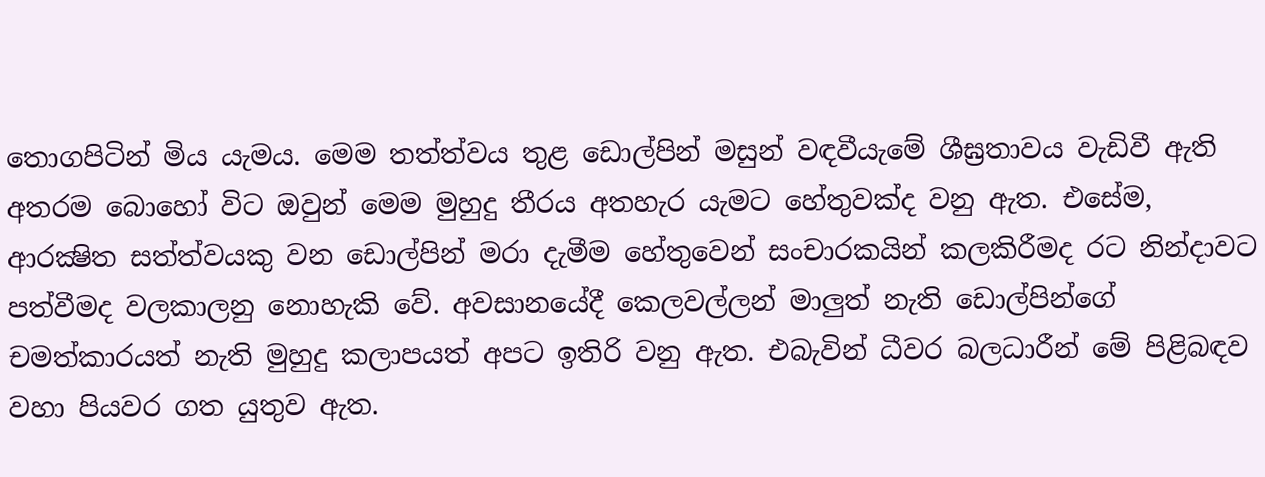තොගපිටින් මිය යැමය. මෙම තත්ත්වය තුළ ඩොල්පින් මසුන් වඳවීයැමේ ශීඝ්‍රතාවය වැඩිවී ඇති අතරම බොහෝ විට ඔවුන් මෙම මුහුදු තීරය අතහැර යැමට හේතුවක්‌ද වනු ඇත. එසේම, ආරක්‍ෂිත සත්ත්වයකු වන ඩොල්පින් මරා දැමීම හේතුවෙන් සංචාරකයින් කලකිරීමද රට නින්දාවට පත්වීමද වලකාලනු නොහැකි වේ. අවසානයේදී කෙලවල්ලන් මාලුත් නැති ඩොල්පින්ගේ චමත්කාරයත් නැති මුහුදු කලාපයත් අපට ඉතිරි වනු ඇත. එබැවින් ධීවර බලධාරීන් මේ පිළිබඳව වහා පියවර ගත යුතුව ඇත.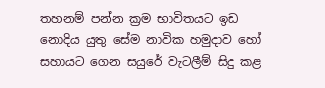තහනම් පන්න ක්‍රම භාවිතයට ඉඩ නොදිය යුතු සේම නාවික හමුදාව හෝ සහායට ගෙන සයුරේ වැටලීම් සිදු කළ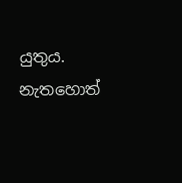යුතුය. නැතහොත්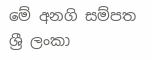මේ අනගි සම්පත ශ්‍රී ලංකා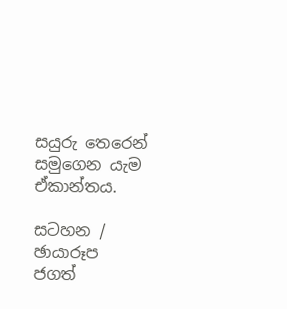සයුරු තෙරෙන් සමුගෙන යැම ඒකාන්තය.

සටහන / ඡායාරූප
ජගත්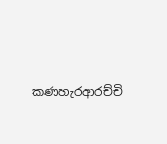කණහැරආරච්චි